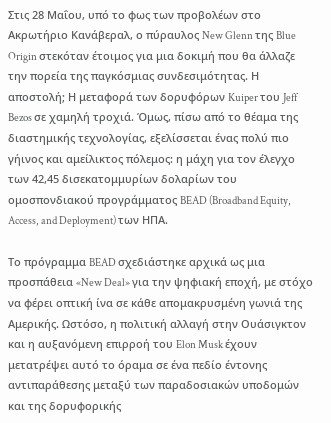Στις 28 Μαΐου, υπό το φως των προβολέων στο Ακρωτήριο Κανάβεραλ, ο πύραυλος New Glenn της Blue Origin στεκόταν έτοιμος για μια δοκιμή που θα άλλαζε την πορεία της παγκόσμιας συνδεσιμότητας. Η αποστολή; Η μεταφορά των δορυφόρων Kuiper του Jeff Bezos σε χαμηλή τροχιά. Όμως, πίσω από το θέαμα της διαστημικής τεχνολογίας, εξελίσσεται ένας πολύ πιο γήινος και αμείλικτος πόλεμος: η μάχη για τον έλεγχο των 42,45 δισεκατομμυρίων δολαρίων του ομοσπονδιακού προγράμματος BEAD (Broadband Equity, Access, and Deployment) των ΗΠΑ.

Το πρόγραμμα BEAD σχεδιάστηκε αρχικά ως μια προσπάθεια «New Deal» για την ψηφιακή εποχή, με στόχο να φέρει οπτική ίνα σε κάθε απομακρυσμένη γωνιά της Αμερικής. Ωστόσο, η πολιτική αλλαγή στην Ουάσιγκτον και η αυξανόμενη επιρροή του Elon Musk έχουν μετατρέψει αυτό το όραμα σε ένα πεδίο έντονης αντιπαράθεσης μεταξύ των παραδοσιακών υποδομών και της δορυφορικής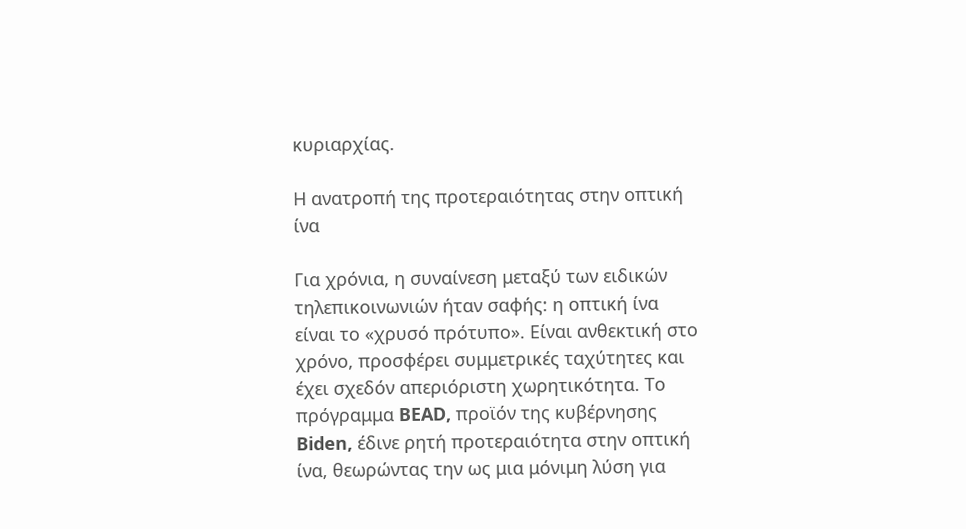κυριαρχίας.

Η ανατροπή της προτεραιότητας στην οπτική ίνα

Για χρόνια, η συναίνεση μεταξύ των ειδικών τηλεπικοινωνιών ήταν σαφής: η οπτική ίνα είναι το «χρυσό πρότυπο». Είναι ανθεκτική στο χρόνο, προσφέρει συμμετρικές ταχύτητες και έχει σχεδόν απεριόριστη χωρητικότητα. Το πρόγραμμα BEAD, προϊόν της κυβέρνησης Biden, έδινε ρητή προτεραιότητα στην οπτική ίνα, θεωρώντας την ως μια μόνιμη λύση για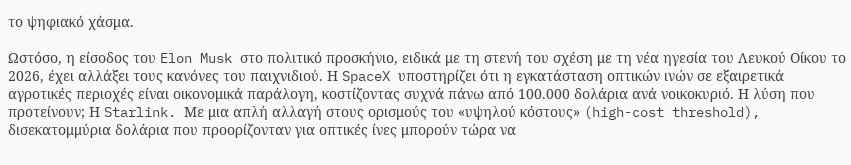το ψηφιακό χάσμα.

Ωστόσο, η είσοδος του Elon Musk στο πολιτικό προσκήνιο, ειδικά με τη στενή του σχέση με τη νέα ηγεσία του Λευκού Οίκου το 2026, έχει αλλάξει τους κανόνες του παιχνιδιού. Η SpaceX υποστηρίζει ότι η εγκατάσταση οπτικών ινών σε εξαιρετικά αγροτικές περιοχές είναι οικονομικά παράλογη, κοστίζοντας συχνά πάνω από 100.000 δολάρια ανά νοικοκυριό. Η λύση που προτείνουν; Η Starlink. Με μια απλή αλλαγή στους ορισμούς του «υψηλού κόστους» (high-cost threshold), δισεκατομμύρια δολάρια που προορίζονταν για οπτικές ίνες μπορούν τώρα να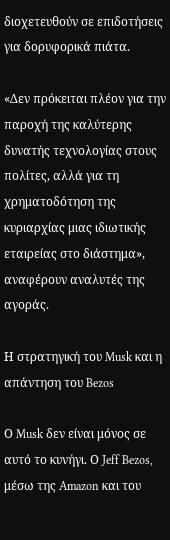διοχετευθούν σε επιδοτήσεις για δορυφορικά πιάτα.

«Δεν πρόκειται πλέον για την παροχή της καλύτερης δυνατής τεχνολογίας στους πολίτες, αλλά για τη χρηματοδότηση της κυριαρχίας μιας ιδιωτικής εταιρείας στο διάστημα», αναφέρουν αναλυτές της αγοράς.

Η στρατηγική του Musk και η απάντηση του Bezos

Ο Musk δεν είναι μόνος σε αυτό το κυνήγι. Ο Jeff Bezos, μέσω της Amazon και του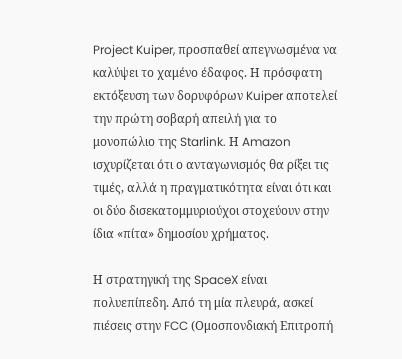Project Kuiper, προσπαθεί απεγνωσμένα να καλύψει το χαμένο έδαφος. Η πρόσφατη εκτόξευση των δορυφόρων Kuiper αποτελεί την πρώτη σοβαρή απειλή για το μονοπώλιο της Starlink. Η Amazon ισχυρίζεται ότι ο ανταγωνισμός θα ρίξει τις τιμές, αλλά η πραγματικότητα είναι ότι και οι δύο δισεκατομμυριούχοι στοχεύουν στην ίδια «πίτα» δημοσίου χρήματος.

Η στρατηγική της SpaceX είναι πολυεπίπεδη. Από τη μία πλευρά, ασκεί πιέσεις στην FCC (Ομοσπονδιακή Επιτροπή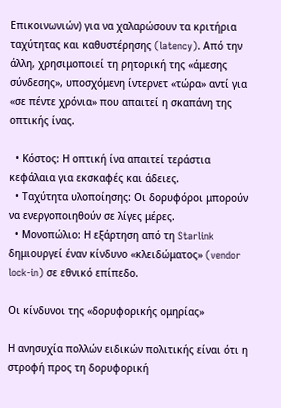Επικοινωνιών) για να χαλαρώσουν τα κριτήρια ταχύτητας και καθυστέρησης (latency). Από την άλλη, χρησιμοποιεί τη ρητορική της «άμεσης σύνδεσης», υποσχόμενη ίντερνετ «τώρα» αντί για «σε πέντε χρόνια» που απαιτεί η σκαπάνη της οπτικής ίνας.

  • Κόστος: Η οπτική ίνα απαιτεί τεράστια κεφάλαια για εκσκαφές και άδειες.
  • Ταχύτητα υλοποίησης: Οι δορυφόροι μπορούν να ενεργοποιηθούν σε λίγες μέρες.
  • Μονοπώλιο: Η εξάρτηση από τη Starlink δημιουργεί έναν κίνδυνο «κλειδώματος» (vendor lock-in) σε εθνικό επίπεδο.

Οι κίνδυνοι της «δορυφορικής ομηρίας»

Η ανησυχία πολλών ειδικών πολιτικής είναι ότι η στροφή προς τη δορυφορική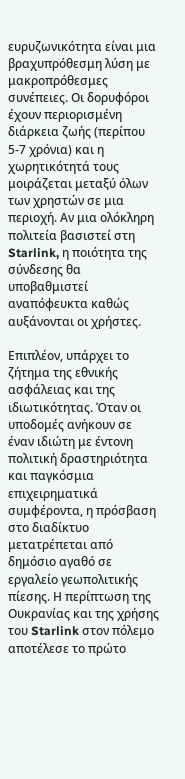ευρυζωνικότητα είναι μια βραχυπρόθεσμη λύση με μακροπρόθεσμες συνέπειες. Οι δορυφόροι έχουν περιορισμένη διάρκεια ζωής (περίπου 5-7 χρόνια) και η χωρητικότητά τους μοιράζεται μεταξύ όλων των χρηστών σε μια περιοχή. Αν μια ολόκληρη πολιτεία βασιστεί στη Starlink, η ποιότητα της σύνδεσης θα υποβαθμιστεί αναπόφευκτα καθώς αυξάνονται οι χρήστες.

Επιπλέον, υπάρχει το ζήτημα της εθνικής ασφάλειας και της ιδιωτικότητας. Όταν οι υποδομές ανήκουν σε έναν ιδιώτη με έντονη πολιτική δραστηριότητα και παγκόσμια επιχειρηματικά συμφέροντα, η πρόσβαση στο διαδίκτυο μετατρέπεται από δημόσιο αγαθό σε εργαλείο γεωπολιτικής πίεσης. Η περίπτωση της Ουκρανίας και της χρήσης του Starlink στον πόλεμο αποτέλεσε το πρώτο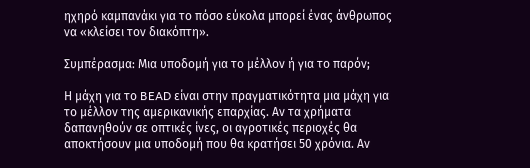ηχηρό καμπανάκι για το πόσο εύκολα μπορεί ένας άνθρωπος να «κλείσει τον διακόπτη».

Συμπέρασμα: Μια υποδομή για το μέλλον ή για το παρόν;

Η μάχη για το BEAD είναι στην πραγματικότητα μια μάχη για το μέλλον της αμερικανικής επαρχίας. Αν τα χρήματα δαπανηθούν σε οπτικές ίνες, οι αγροτικές περιοχές θα αποκτήσουν μια υποδομή που θα κρατήσει 50 χρόνια. Αν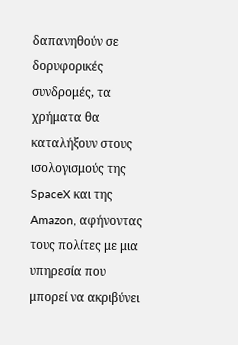δαπανηθούν σε δορυφορικές συνδρομές, τα χρήματα θα καταλήξουν στους ισολογισμούς της SpaceX και της Amazon, αφήνοντας τους πολίτες με μια υπηρεσία που μπορεί να ακριβύνει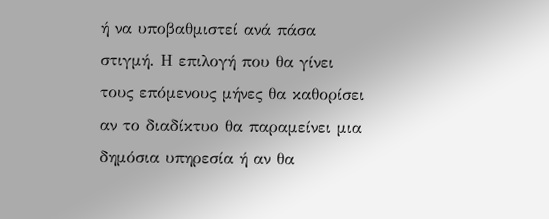ή να υποβαθμιστεί ανά πάσα στιγμή. Η επιλογή που θα γίνει τους επόμενους μήνες θα καθορίσει αν το διαδίκτυο θα παραμείνει μια δημόσια υπηρεσία ή αν θα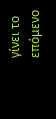γίνει το επόμενο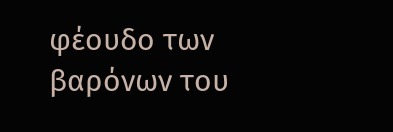φέουδο των βαρόνων του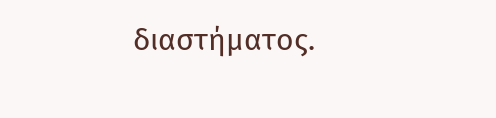διαστήματος.